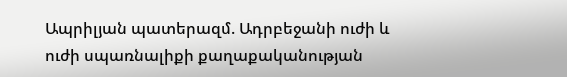Ապրիլյան պատերազմ. Ադրբեջանի ուժի և ուժի սպառնալիքի քաղաքականության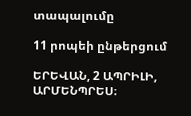տապալումը

11 րոպեի ընթերցում

ԵՐԵՎԱՆ, 2 ԱՊՐԻԼԻ, ԱՐՄԵՆՊՐԵՍ։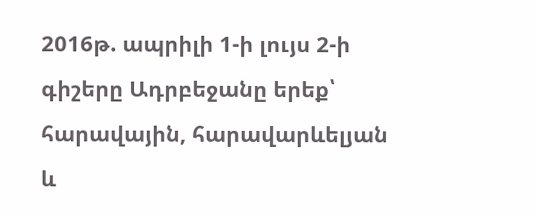2016թ. ապրիլի 1-ի լույս 2-ի գիշերը Ադրբեջանը երեք՝ հարավային, հարավարևելյան և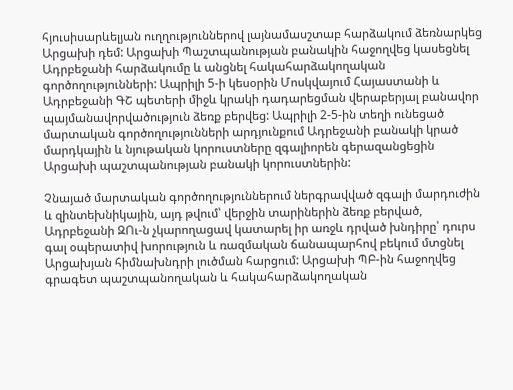հյուսիսարևելյան ուղղություններով լայնամասշտաբ հարձակում ձեռնարկեց Արցախի դեմ: Արցախի Պաշտպանության բանակին հաջողվեց կասեցնել Ադրբեջանի հարձակումը և անցնել հակահարձակողական գործողությունների: Ապրիլի 5-ի կեսօրին Մոսկվայում Հայաստանի և Ադրբեջանի ԳՇ պետերի միջև կրակի դադարեցման վերաբերյալ բանավոր պայմանավորվածություն ձեռք բերվեց: Ապրիլի 2-5-ին տեղի ունեցած մարտական գործողությունների արդյունքում Ադրեջանի բանակի կրած մարդկային և նյութական կորուստները զգալիորեն գերազանցեցին Արցախի պաշտպանության բանակի կորուստներին:

Չնայած մարտական գործողություններում ներգրավված զգալի մարդուժին և զինտեխնիկային, այդ թվում՝ վերջին տարիներին ձեռք բերված, Ադրբեջանի ԶՈւ-ն չկարողացավ կատարել իր առջև դրված խնդիրը՝ դուրս գալ օպերատիվ խորություն և ռազմական ճանապարհով բեկում մտցնել Արցախյան հիմնախնդրի լուծման հարցում: Արցախի ՊԲ-ին հաջողվեց գրագետ պաշտպանողական և հակահարձակողական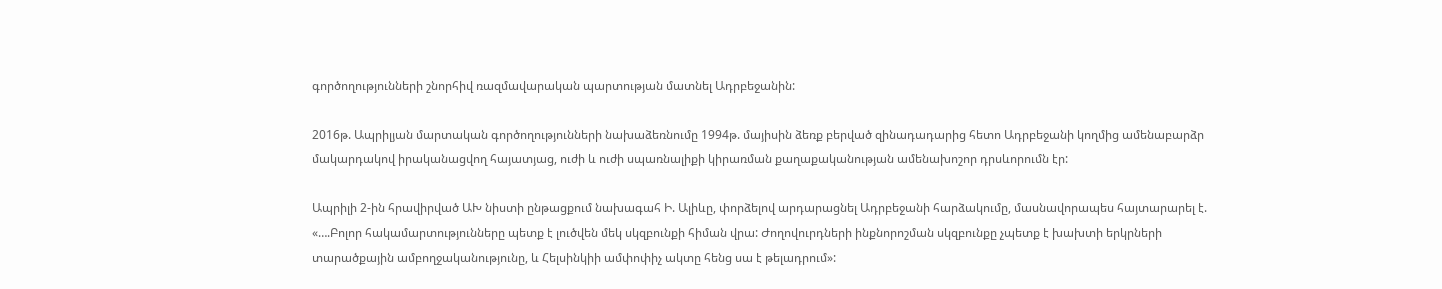գործողությունների շնորհիվ ռազմավարական պարտության մատնել Ադրբեջանին:

2016թ. Ապրիլյան մարտական գործողությունների նախաձեռնումը 1994թ. մայիսին ձեռք բերված զինադադարից հետո Ադրբեջանի կողմից ամենաբարձր մակարդակով իրականացվող հայատյաց, ուժի և ուժի սպառնալիքի կիրառման քաղաքականության ամենախոշոր դրսևորումն էր:

Ապրիլի 2-ին հրավիրված ԱԽ նիստի ընթացքում նախագահ Ի. Ալիևը, փորձելով արդարացնել Ադրբեջանի հարձակումը, մասնավորապես հայտարարել է. «….Բոլոր հակամարտությունները պետք է լուծվեն մեկ սկզբունքի հիման վրա: Ժողովուրդների ինքնորոշման սկզբունքը չպետք է խախտի երկրների տարածքային ամբողջականությունը, և Հելսինկիի ամփոփիչ ակտը հենց սա է թելադրում»: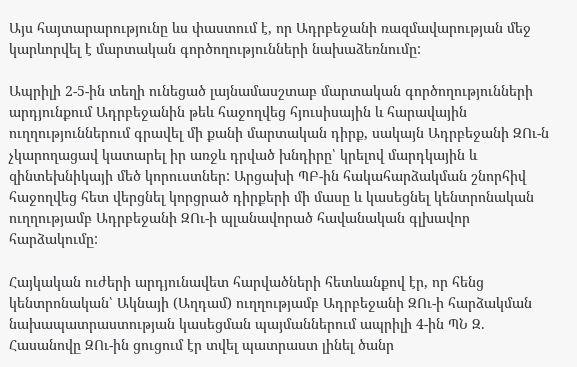Այս հայտարարությունը ևս փաստում է, որ Ադրբեջանի ռազմավարության մեջ կարևորվել է մարտական գործողությունների նախաձեռնումը:

Ապրիլի 2-5-ին տեղի ունեցած լայնամասշտաբ մարտական գործողությունների արդյունքում Ադրբեջանին թեև հաջողվեց հյուսիսային և հարավային ուղղություններում գրավել մի քանի մարտական դիրք, սակայն Ադրբեջանի ԶՈւ-ն չկարողացավ կատարել իր առջև դրված խնդիրը՝ կրելով մարդկային և զինտեխնիկայի մեծ կորուստներ: Արցախի ՊԲ-ին հակահարձակման շնորհիվ հաջողվեց հետ վերցնել կորցրած դիրքերի մի մասը և կասեցնել կենտրոնական ուղղությամբ Ադրբեջանի ԶՈւ-ի պլանավորած հավանական գլխավոր հարձակումը:

Հայկական ուժերի արդյունավետ հարվածների հետևանքով էր, որ հենց կենտրոնական՝ Ակնայի (Աղդամ) ուղղությամբ Ադրբեջանի ԶՈւ-ի հարձակման նախապատրաստության կասեցման պայմաններում ապրիլի 4-ին ՊՆ Զ. Հասանովը ԶՈւ-ին ցուցում էր տվել պատրաստ լինել ծանր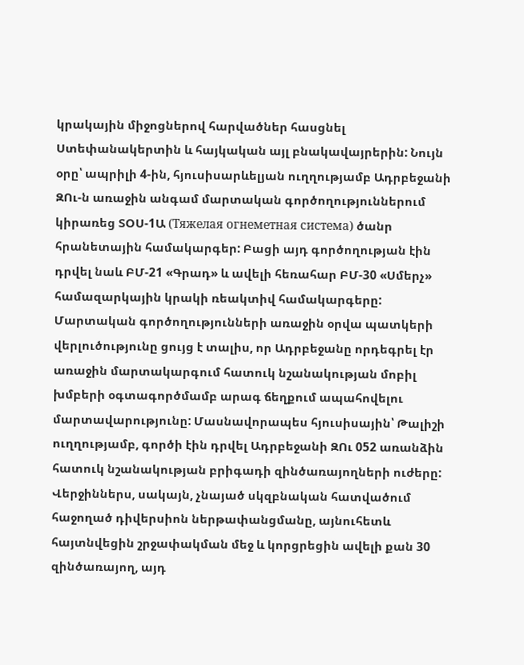կրակային միջոցներով հարվածներ հասցնել Ստեփանակերտին և հայկական այլ բնակավայրերին: Նույն օրը՝ ապրիլի 4-ին, հյուսիսարևելյան ուղղությամբ Ադրբեջանի ԶՈւ-ն առաջին անգամ մարտական գործողություններում կիրառեց ՏՕՍ-1Ա (Тяжелая огнеметная система) ծանր հրանետային համակարգեր: Բացի այդ գործողության էին դրվել նաև ԲՄ-21 «Գրադ» և ավելի հեռահար ԲՄ-30 «Սմերչ» համազարկային կրակի ռեակտիվ համակարգերը: Մարտական գործողությունների առաջին օրվա պատկերի վերլուծությունը ցույց է տալիս, որ Ադրբեջանը որդեգրել էր առաջին մարտակարգում հատուկ նշանակության մոբիլ խմբերի օգտագործմամբ արագ ճեղքում ապահովելու մարտավարությունը: Մասնավորապես հյուսիսային՝ Թալիշի ուղղությամբ, գործի էին դրվել Ադրբեջանի ԶՈւ 052 առանձին հատուկ նշանակության բրիգադի զինծառայողների ուժերը: Վերջիններս, սակայն, չնայած սկզբնական հատվածում հաջողած դիվերսիոն ներթափանցմանը, այնուհետև հայտնվեցին շրջափակման մեջ և կորցրեցին ավելի քան 30 զինծառայող, այդ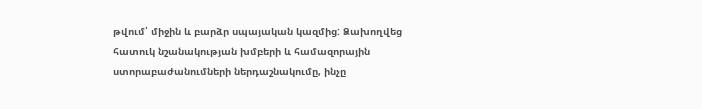թվում՝ միջին և բարձր սպայական կազմից: Ձախողվեց հատուկ նշանակության խմբերի և համազորային ստորաբաժանումների ներդաշնակումը, ինչը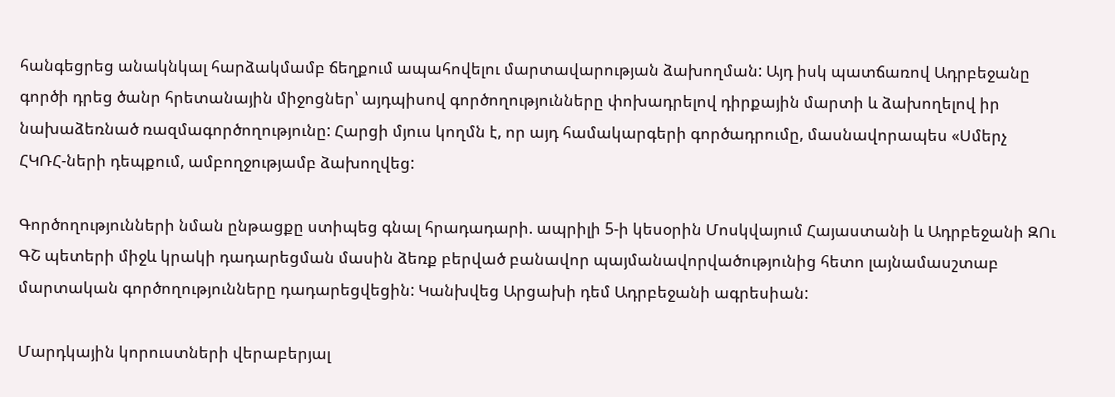հանգեցրեց անակնկալ հարձակմամբ ճեղքում ապահովելու մարտավարության ձախողման: Այդ իսկ պատճառով Ադրբեջանը գործի դրեց ծանր հրետանային միջոցներ՝ այդպիսով գործողությունները փոխադրելով դիրքային մարտի և ձախողելով իր նախաձեռնած ռազմագործողությունը: Հարցի մյուս կողմն է, որ այդ համակարգերի գործադրումը, մասնավորապես «Սմերչ ՀԿՌՀ-ների դեպքում, ամբողջությամբ ձախողվեց:

Գործողությունների նման ընթացքը ստիպեց գնալ հրադադարի. ապրիլի 5-ի կեսօրին Մոսկվայում Հայաստանի և Ադրբեջանի ԶՈւ ԳՇ պետերի միջև կրակի դադարեցման մասին ձեռք բերված բանավոր պայմանավորվածությունից հետո լայնամասշտաբ մարտական գործողությունները դադարեցվեցին: Կանխվեց Արցախի դեմ Ադրբեջանի ագրեսիան:

Մարդկային կորուստների վերաբերյալ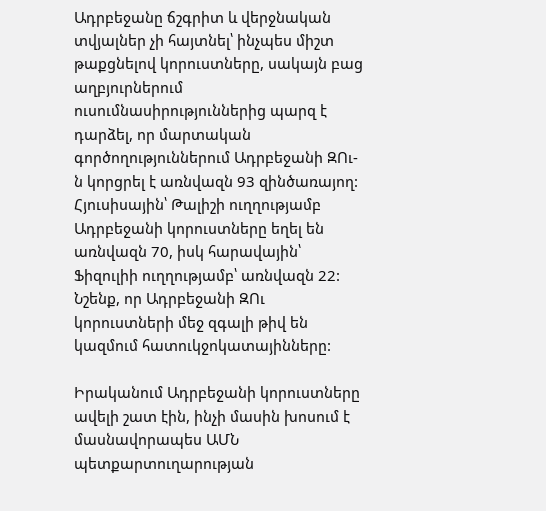Ադրբեջանը ճշգրիտ և վերջնական տվյալներ չի հայտնել՝ ինչպես միշտ թաքցնելով կորուստները, սակայն բաց աղբյուրներում ուսումնասիրություններից պարզ է դարձել, որ մարտական գործողություններում Ադրբեջանի ԶՈւ-ն կորցրել է առնվազն 93 զինծառայող: Հյուսիսային՝ Թալիշի ուղղությամբ Ադրբեջանի կորուստները եղել են առնվազն 70, իսկ հարավային՝ Ֆիզուլիի ուղղությամբ՝ առնվազն 22: Նշենք, որ Ադրբեջանի ԶՈւ կորուստների մեջ զգալի թիվ են կազմում հատուկջոկատայինները:

Իրականում Ադրբեջանի կորուստները ավելի շատ էին, ինչի մասին խոսում է մասնավորապես ԱՄՆ պետքարտուղարության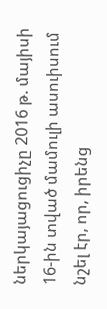ներկայացուցիչը 2016 թ. մայիսի 16-ին տված մամուլի ասուիսում նշել էր, որ, իրենց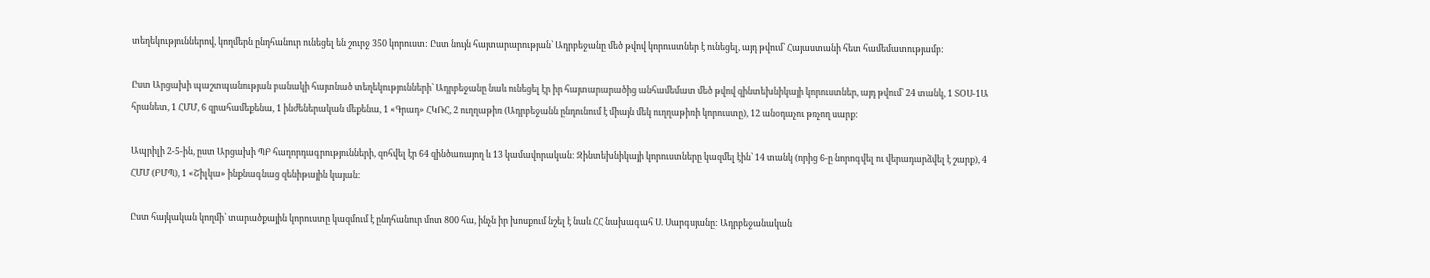տեղեկություններով, կողմերն ընդհանուր ունեցել են շուրջ 350 կորուստ: Ըստ նույն հայտարարության՝ Ադրբեջանը մեծ թվով կորուստներ է ունեցել, այդ թվում՝ Հայաստանի հետ համեմատությամբ:

Ըստ Արցախի պաշտպանության բանակի հայտնած տեղեկությունների՝ Ադրբեջանը նաև ունեցել էր իր հայտարարածից անհամեմատ մեծ թվով զինտեխնիկայի կորուստներ, այդ թվում՝ 24 տանկ, 1 ՏՕՍ-1Ա հրանետ, 1 ՀՄՄ, 6 զրահամեքենա, 1 ինժեներական մեքենա, 1 «Գրադ» ՀԿՌՀ, 2 ուղղաթիռ (Ադրբեջանն ընդունում է միայն մեկ ուղղաթիռի կորուստը), 12 անօդաչու թռչող սարք:

Ապրիլի 2-5-ին, ըստ Արցախի ՊԲ հաղորդագրությունների, զոհվել էր 64 զինծառայող և 13 կամավորական: Զինտեխնիկայի կորուստները կազմել էին՝ 14 տանկ (որից 6-ը նորոգվել ու վերադարձվել է շարք), 4 ՀՄՄ (ԲՄՊ), 1 «Շիլկա» ինքնագնաց զենիթային կայան:

Ըստ հայկական կողմի՝ տարածքային կորուստը կազմում է ընդհանուր մոտ 800 հա, ինչն իր խոսքում նշել է նաև ՀՀ նախագահ Ս. Սարգսյանը: Ադրբեջանական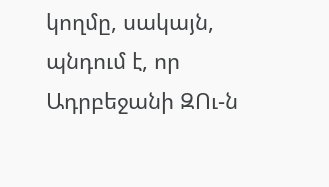կողմը, սակայն, պնդում է, որ Ադրբեջանի ԶՈւ-ն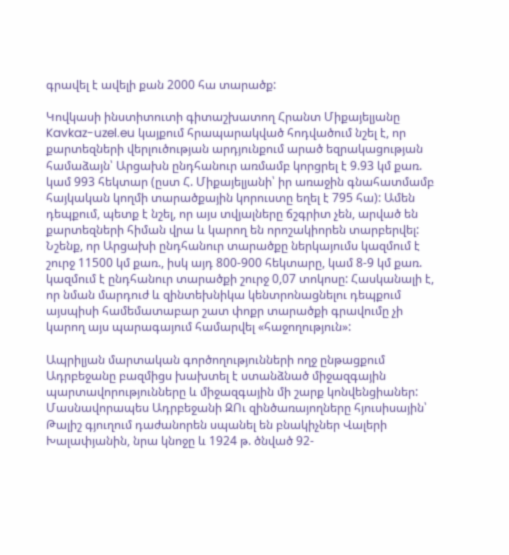գրավել է ավելի քան 2000 հա տարածք:

Կովկասի ինստիտուտի գիտաշխատող Հրանտ Միքայելյանը Kavkaz-uzel.eu կայքում հրապարակված հոդվածում նշել է, որ քարտեզների վերլուծության արդյունքում արած եզրակացության համաձայն՝ Արցախն ընդհանուր առմամբ կորցրել է 9.93 կմ քառ. կամ 993 հեկտար (ըստ Հ. Միքայելյանի՝ իր առաջին գնահատմամբ հայկական կողմի տարածքային կորուստը եղել է 795 հա): Ամեն դեպքում, պետք է նշել, որ այս տվյալները ճշգրիտ չեն, արված են քարտեզների հիման վրա և կարող են որոշակիորեն տարբերվել: Նշենք, որ Արցախի ընդհանուր տարածքը ներկայումս կազմում է շուրջ 11500 կմ քառ., իսկ այդ 800-900 հեկտարը, կամ 8-9 կմ քառ. կազմում է ընդհանուր տարածքի շուրջ 0,07 տոկոսը: Հասկանալի է, որ նման մարդուժ և զինտեխնիկա կենտրոնացնելու դեպքում այսպիսի համեմատաբար շատ փոքր տարածքի գրավումը չի կարող այս պարագայում համարվել «հաջողություն»:

Ապրիլյան մարտական գործողությունների ողջ ընթացքում Ադրբեջանը բազմիցս խախտել է ստանձնած միջազգային պարտավորությունները և միջազգային մի շարք կոնվենցիաներ: Մասնավորապես Ադրբեջանի ԶՈւ զինծառայողները հյուսիսային՝ Թալիշ գյուղում դաժանորեն սպանել են բնակիչներ Վալերի Խալափյանին, նրա կնոջը և 1924 թ. ծնված 92-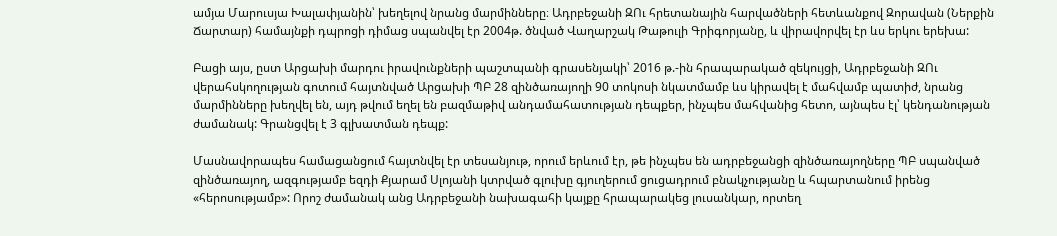ամյա Մարուսյա Խալափյանին՝ խեղելով նրանց մարմինները։ Ադրբեջանի ԶՈւ հրետանային հարվածների հետևանքով Զորավան (Ներքին Ճարտար) համայնքի դպրոցի դիմաց սպանվել էր 2004թ. ծնված Վաղարշակ Թաթուլի Գրիգորյանը, և վիրավորվել էր ևս երկու երեխա:

Բացի այս, ըստ Արցախի մարդու իրավունքների պաշտպանի գրասենյակի՝ 2016 թ.-ին հրապարակած զեկույցի, Ադրբեջանի ԶՈւ վերահսկողության գոտում հայտնված Արցախի ՊԲ 28 զինծառայողի 90 տոկոսի նկատմամբ ևս կիրավել է մահվամբ պատիժ, նրանց մարմինները խեղվել են, այդ թվում եղել են բազմաթիվ անդամահատության դեպքեր, ինչպես մահվանից հետո, այնպես էլ՝ կենդանության ժամանակ: Գրանցվել է 3 գլխատման դեպք:

Մասնավորապես համացանցում հայտնվել էր տեսանյութ, որում երևում էր, թե ինչպես են ադրբեջանցի զինծառայողները ՊԲ սպանված զինծառայող, ազգությամբ եզդի Քյարամ Սլոյանի կտրված գլուխը գյուղերում ցուցադրում բնակչությանը և հպարտանում իրենց «հերոսությամբ»: Որոշ ժամանակ անց Ադրբեջանի նախագահի կայքը հրապարակեց լուսանկար, որտեղ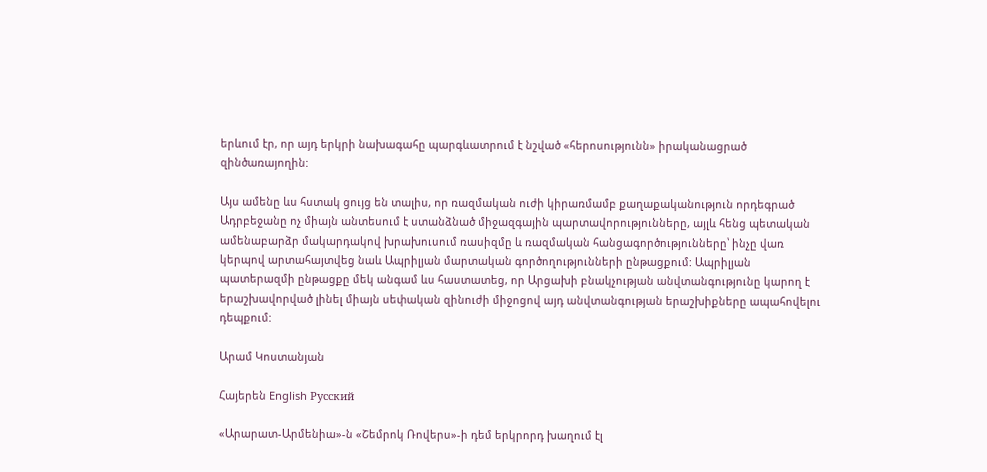երևում էր, որ այդ երկրի նախագահը պարգևատրում է նշված «հերոսությունն» իրականացրած զինծառայողին:

Այս ամենը ևս հստակ ցույց են տալիս, որ ռազմական ուժի կիրառմամբ քաղաքականություն որդեգրած Ադրբեջանը ոչ միայն անտեսում է ստանձնած միջազգային պարտավորությունները, այլև հենց պետական ամենաբարձր մակարդակով խրախուսում ռասիզմը և ռազմական հանցագործությունները՝ ինչը վառ կերպով արտահայտվեց նաև Ապրիլյան մարտական գործողությունների ընթացքում: Ապրիլյան պատերազմի ընթացքը մեկ անգամ ևս հաստատեց, որ Արցախի բնակչության անվտանգությունը կարող է երաշխավորված լինել միայն սեփական զինուժի միջոցով այդ անվտանգության երաշխիքները ապահովելու դեպքում:

Արամ Կոստանյան

Հայերեն English Русский

«Արարատ-Արմենիա»-ն «Շեմրոկ Ռովերս»-ի դեմ երկրորդ խաղում էլ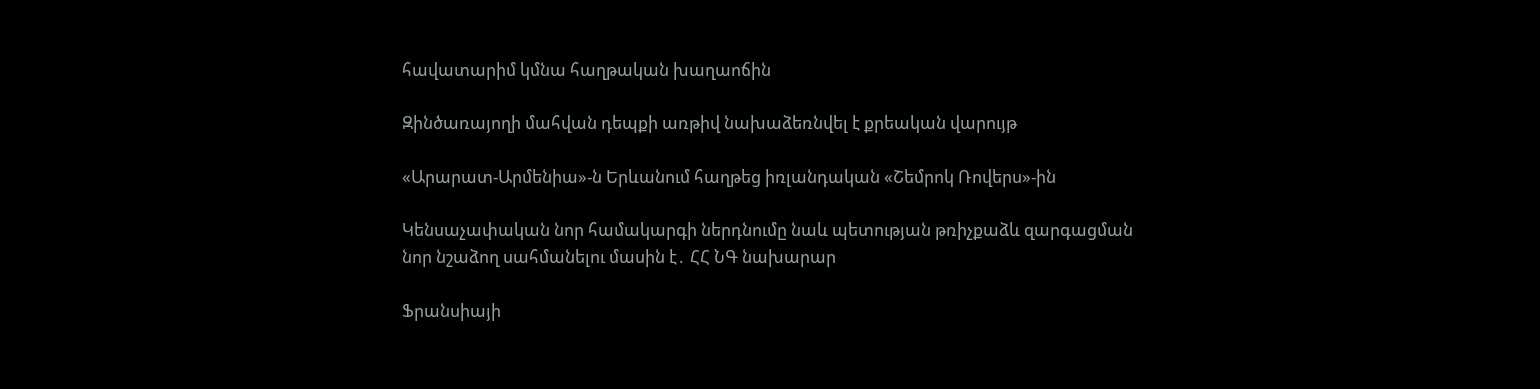հավատարիմ կմնա հաղթական խաղաոճին

Զինծառայողի մահվան դեպքի առթիվ նախաձեռնվել է քրեական վարույթ

«Արարատ-Արմենիա»-ն Երևանում հաղթեց իռլանդական «Շեմրոկ Ռովերս»-ին

Կենսաչափական նոր համակարգի ներդնումը նաև պետության թռիչքաձև զարգացման նոր նշաձող սահմանելու մասին է․ ՀՀ ՆԳ նախարար

Ֆրանսիայի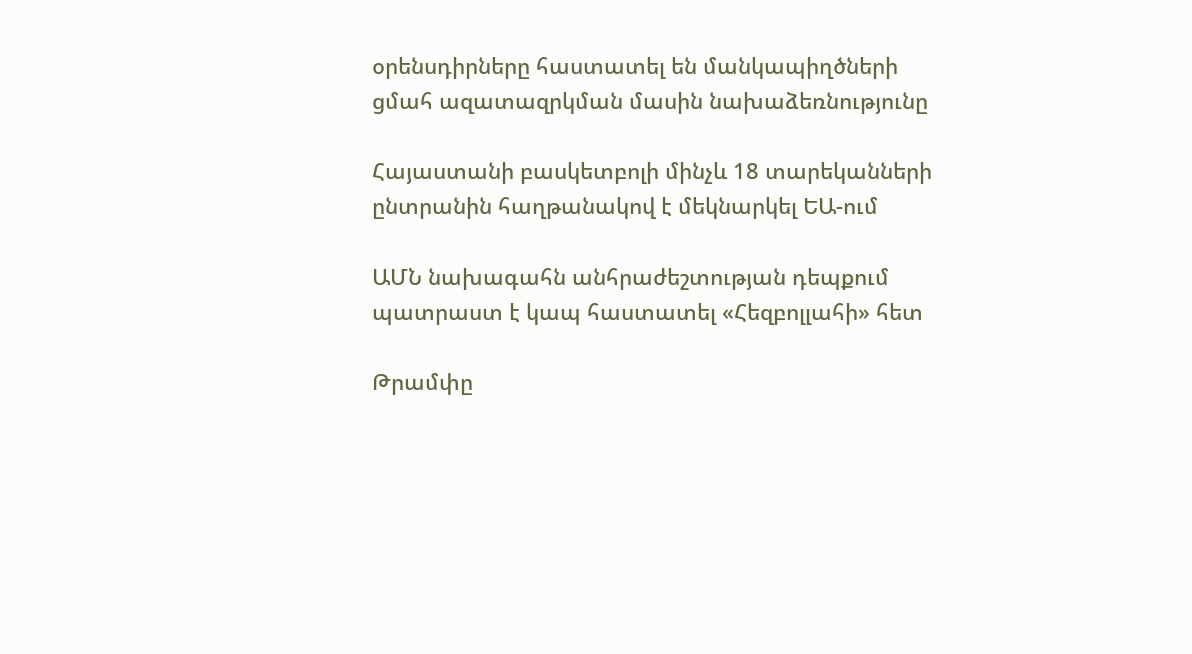օրենսդիրները հաստատել են մանկապիղծների ցմահ ազատազրկման մասին նախաձեռնությունը

Հայաստանի բասկետբոլի մինչև 18 տարեկանների ընտրանին հաղթանակով է մեկնարկել ԵԱ-ում

ԱՄՆ նախագահն անհրաժեշտության դեպքում պատրաստ է կապ հաստատել «Հեզբոլլահի» հետ

Թրամփը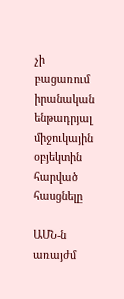չի բացառում իրանական ենթադրյալ միջուկային օբյեկտին հարված հասցնելը

ԱՄՆ-ն առայժմ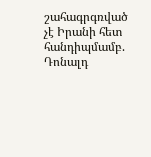շահագրգռված չէ Իրանի հետ հանդիպմամբ. Դոնալդ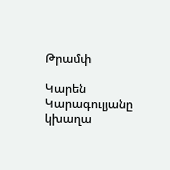Թրամփ

Կարեն Կարագուլյանը կխաղա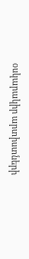օսկարակիր արտիստների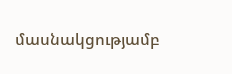մասնակցությամբ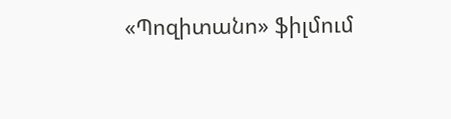«Պոզիտանո» ֆիլմում